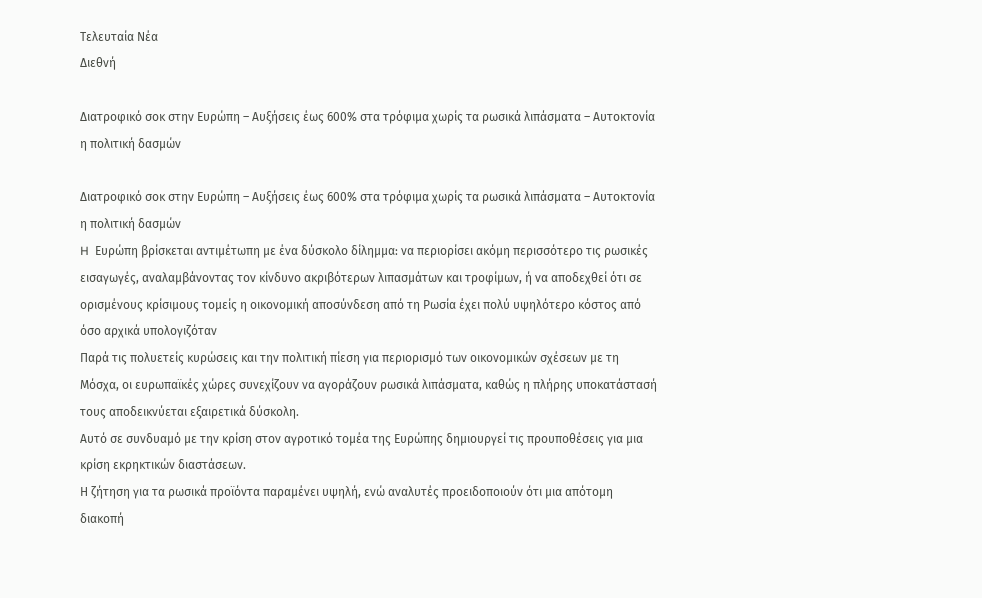Τελευταία Νέα
Διεθνή

Διατροφικό σοκ στην Ευρώπη – Αυξήσεις έως 600% στα τρόφιμα χωρίς τα ρωσικά λιπάσματα – Αυτοκτονία η πολιτική δασμών

Διατροφικό σοκ στην Ευρώπη – Αυξήσεις έως 600% στα τρόφιμα χωρίς τα ρωσικά λιπάσματα – Αυτοκτονία η πολιτική δασμών
H  Ευρώπη βρίσκεται αντιμέτωπη με ένα δύσκολο δίλημμα: να περιορίσει ακόμη περισσότερο τις ρωσικές εισαγωγές, αναλαμβάνοντας τον κίνδυνο ακριβότερων λιπασμάτων και τροφίμων, ή να αποδεχθεί ότι σε ορισμένους κρίσιμους τομείς η οικονομική αποσύνδεση από τη Ρωσία έχει πολύ υψηλότερο κόστος από όσο αρχικά υπολογιζόταν
Παρά τις πολυετείς κυρώσεις και την πολιτική πίεση για περιορισμό των οικονομικών σχέσεων με τη Μόσχα, οι ευρωπαϊκές χώρες συνεχίζουν να αγοράζουν ρωσικά λιπάσματα, καθώς η πλήρης υποκατάστασή τους αποδεικνύεται εξαιρετικά δύσκολη.
Αυτό σε συνδυαμό με την κρίση στον αγροτικό τομέα της Ευρώπης δημιουργεί τις προυποθέσεις για μια κρίση εκρηκτικών διαστάσεων.
Η ζήτηση για τα ρωσικά προϊόντα παραμένει υψηλή, ενώ αναλυτές προειδοποιούν ότι μια απότομη διακοπή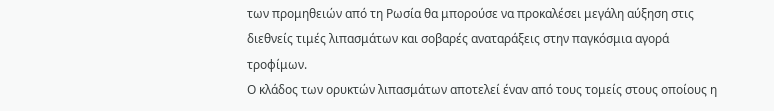των προμηθειών από τη Ρωσία θα μπορούσε να προκαλέσει μεγάλη αύξηση στις διεθνείς τιμές λιπασμάτων και σοβαρές αναταράξεις στην παγκόσμια αγορά τροφίμων.
Ο κλάδος των ορυκτών λιπασμάτων αποτελεί έναν από τους τομείς στους οποίους η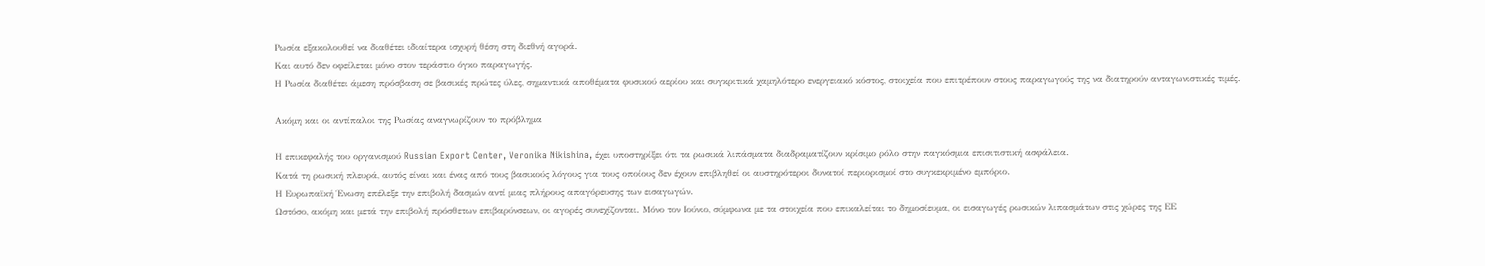Ρωσία εξακολουθεί να διαθέτει ιδιαίτερα ισχυρή θέση στη διεθνή αγορά.
Και αυτό δεν οφείλεται μόνο στον τεράστιο όγκο παραγωγής.
Η Ρωσία διαθέτει άμεση πρόσβαση σε βασικές πρώτες ύλες, σημαντικά αποθέματα φυσικού αερίου και συγκριτικά χαμηλότερο ενεργειακό κόστος, στοιχεία που επιτρέπουν στους παραγωγούς της να διατηρούν ανταγωνιστικές τιμές.

Ακόμη και οι αντίπαλοι της Ρωσίας αναγνωρίζουν το πρόβλημα

Η επικεφαλής του οργανισμού Russian Export Center, Veronika Nikishina, έχει υποστηρίξει ότι τα ρωσικά λιπάσματα διαδραματίζουν κρίσιμο ρόλο στην παγκόσμια επισιτιστική ασφάλεια.
Κατά τη ρωσική πλευρά, αυτός είναι και ένας από τους βασικούς λόγους για τους οποίους δεν έχουν επιβληθεί οι αυστηρότεροι δυνατοί περιορισμοί στο συγκεκριμένο εμπόριο.
Η Ευρωπαϊκή Ένωση επέλεξε την επιβολή δασμών αντί μιας πλήρους απαγόρευσης των εισαγωγών.
Ωστόσο, ακόμη και μετά την επιβολή πρόσθετων επιβαρύνσεων, οι αγορές συνεχίζονται. Μόνο τον Ιούνιο, σύμφωνα με τα στοιχεία που επικαλείται το δημοσίευμα, οι εισαγωγές ρωσικών λιπασμάτων στις χώρες της ΕΕ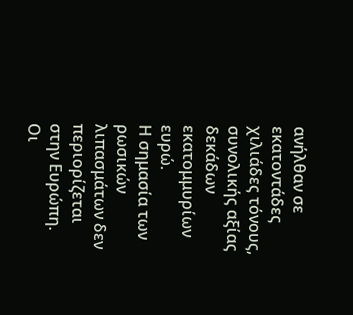ανήλθαν σε εκατοντάδες χιλιάδες τόνους, συνολικής αξίας δεκάδων εκατομμυρίων ευρώ.
Η σημασία των ρωσικών λιπασμάτων δεν περιορίζεται στην Ευρώπη.
Οι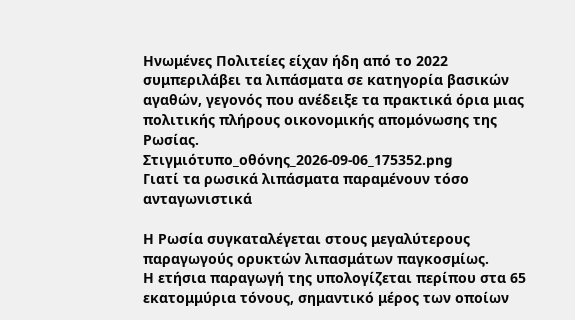Ηνωμένες Πολιτείες είχαν ήδη από το 2022 συμπεριλάβει τα λιπάσματα σε κατηγορία βασικών αγαθών, γεγονός που ανέδειξε τα πρακτικά όρια μιας πολιτικής πλήρους οικονομικής απομόνωσης της Ρωσίας.
Στιγμιότυπο_οθόνης_2026-09-06_175352.png
Γιατί τα ρωσικά λιπάσματα παραμένουν τόσο ανταγωνιστικά

Η Ρωσία συγκαταλέγεται στους μεγαλύτερους παραγωγούς ορυκτών λιπασμάτων παγκοσμίως.
Η ετήσια παραγωγή της υπολογίζεται περίπου στα 65 εκατομμύρια τόνους, σημαντικό μέρος των οποίων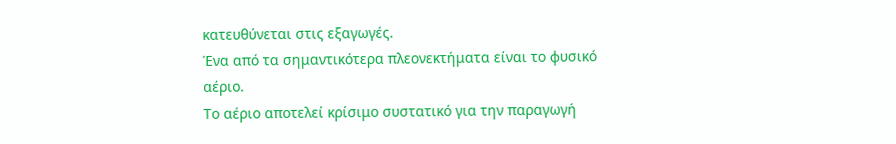κατευθύνεται στις εξαγωγές.
Ένα από τα σημαντικότερα πλεονεκτήματα είναι το φυσικό αέριο.
Το αέριο αποτελεί κρίσιμο συστατικό για την παραγωγή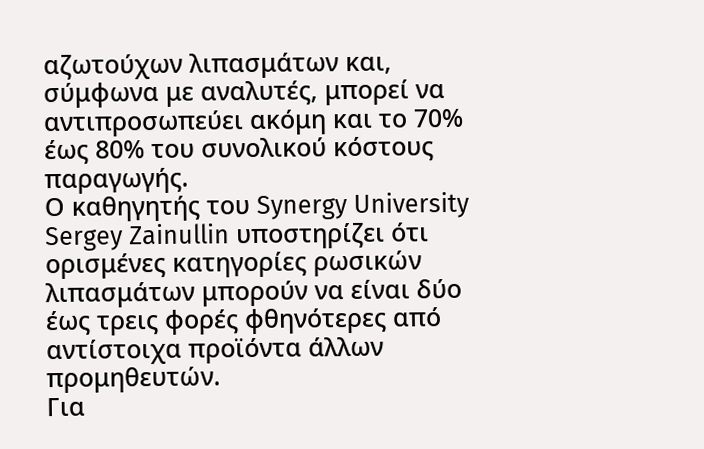αζωτούχων λιπασμάτων και, σύμφωνα με αναλυτές, μπορεί να αντιπροσωπεύει ακόμη και το 70% έως 80% του συνολικού κόστους παραγωγής.
Ο καθηγητής του Synergy University Sergey Zainullin υποστηρίζει ότι ορισμένες κατηγορίες ρωσικών λιπασμάτων μπορούν να είναι δύο έως τρεις φορές φθηνότερες από αντίστοιχα προϊόντα άλλων προμηθευτών.
Για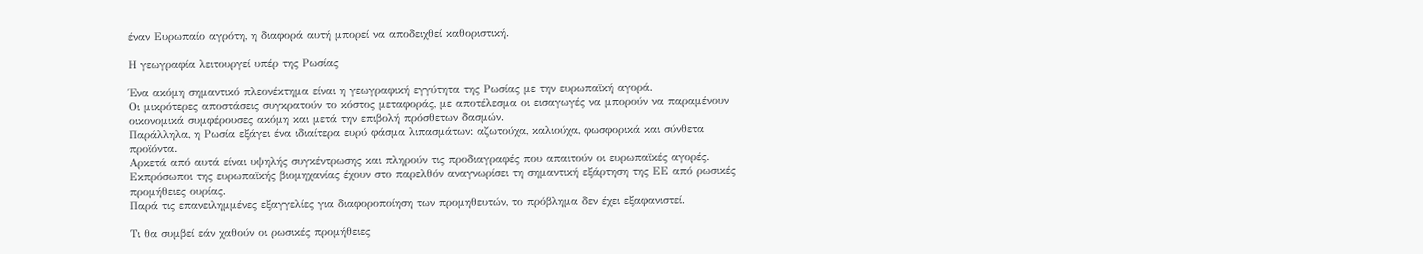έναν Ευρωπαίο αγρότη, η διαφορά αυτή μπορεί να αποδειχθεί καθοριστική.

Η γεωγραφία λειτουργεί υπέρ της Ρωσίας

Ένα ακόμη σημαντικό πλεονέκτημα είναι η γεωγραφική εγγύτητα της Ρωσίας με την ευρωπαϊκή αγορά.
Οι μικρότερες αποστάσεις συγκρατούν το κόστος μεταφοράς, με αποτέλεσμα οι εισαγωγές να μπορούν να παραμένουν οικονομικά συμφέρουσες ακόμη και μετά την επιβολή πρόσθετων δασμών.
Παράλληλα, η Ρωσία εξάγει ένα ιδιαίτερα ευρύ φάσμα λιπασμάτων: αζωτούχα, καλιούχα, φωσφορικά και σύνθετα προϊόντα.
Αρκετά από αυτά είναι υψηλής συγκέντρωσης και πληρούν τις προδιαγραφές που απαιτούν οι ευρωπαϊκές αγορές.
Εκπρόσωποι της ευρωπαϊκής βιομηχανίας έχουν στο παρελθόν αναγνωρίσει τη σημαντική εξάρτηση της ΕΕ από ρωσικές προμήθειες ουρίας.
Παρά τις επανειλημμένες εξαγγελίες για διαφοροποίηση των προμηθευτών, το πρόβλημα δεν έχει εξαφανιστεί.

Τι θα συμβεί εάν χαθούν οι ρωσικές προμήθειες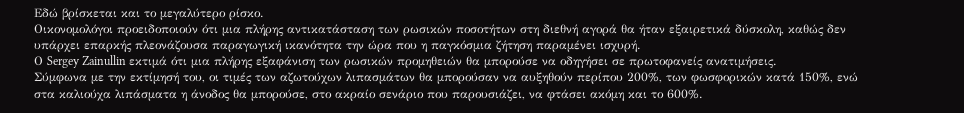Εδώ βρίσκεται και το μεγαλύτερο ρίσκο.
Οικονομολόγοι προειδοποιούν ότι μια πλήρης αντικατάσταση των ρωσικών ποσοτήτων στη διεθνή αγορά θα ήταν εξαιρετικά δύσκολη, καθώς δεν υπάρχει επαρκής πλεονάζουσα παραγωγική ικανότητα την ώρα που η παγκόσμια ζήτηση παραμένει ισχυρή.
Ο Sergey Zainullin εκτιμά ότι μια πλήρης εξαφάνιση των ρωσικών προμηθειών θα μπορούσε να οδηγήσει σε πρωτοφανείς ανατιμήσεις.
Σύμφωνα με την εκτίμησή του, οι τιμές των αζωτούχων λιπασμάτων θα μπορούσαν να αυξηθούν περίπου 200%, των φωσφορικών κατά 150%, ενώ στα καλιούχα λιπάσματα η άνοδος θα μπορούσε, στο ακραίο σενάριο που παρουσιάζει, να φτάσει ακόμη και το 600%.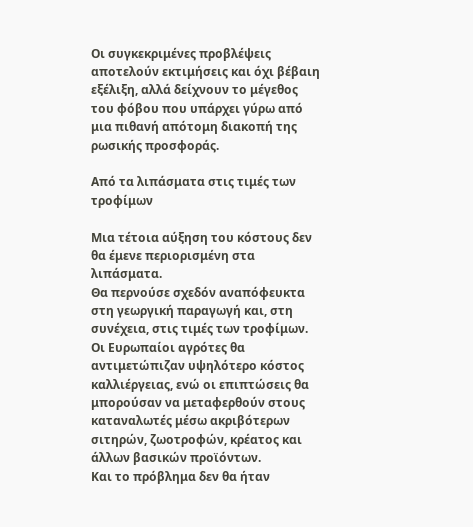Οι συγκεκριμένες προβλέψεις αποτελούν εκτιμήσεις και όχι βέβαιη εξέλιξη, αλλά δείχνουν το μέγεθος του φόβου που υπάρχει γύρω από μια πιθανή απότομη διακοπή της ρωσικής προσφοράς.

Από τα λιπάσματα στις τιμές των τροφίμων

Μια τέτοια αύξηση του κόστους δεν θα έμενε περιορισμένη στα λιπάσματα.
Θα περνούσε σχεδόν αναπόφευκτα στη γεωργική παραγωγή και, στη συνέχεια, στις τιμές των τροφίμων.
Οι Ευρωπαίοι αγρότες θα αντιμετώπιζαν υψηλότερο κόστος καλλιέργειας, ενώ οι επιπτώσεις θα μπορούσαν να μεταφερθούν στους καταναλωτές μέσω ακριβότερων σιτηρών, ζωοτροφών, κρέατος και άλλων βασικών προϊόντων.
Και το πρόβλημα δεν θα ήταν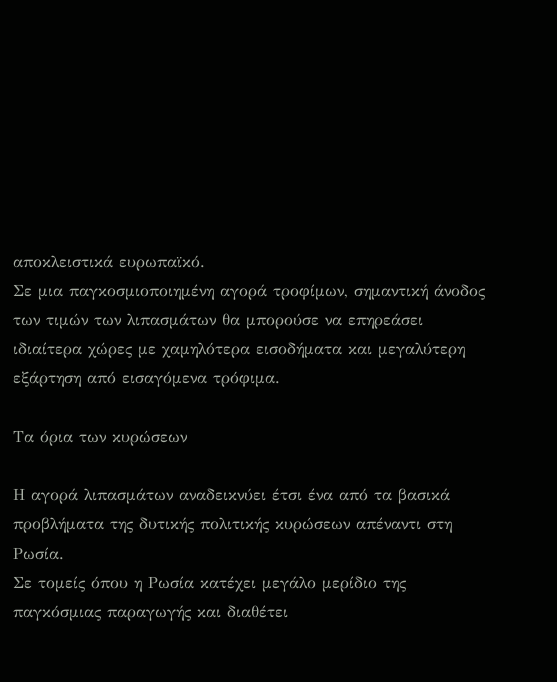αποκλειστικά ευρωπαϊκό.
Σε μια παγκοσμιοποιημένη αγορά τροφίμων, σημαντική άνοδος των τιμών των λιπασμάτων θα μπορούσε να επηρεάσει ιδιαίτερα χώρες με χαμηλότερα εισοδήματα και μεγαλύτερη εξάρτηση από εισαγόμενα τρόφιμα.

Τα όρια των κυρώσεων

Η αγορά λιπασμάτων αναδεικνύει έτσι ένα από τα βασικά προβλήματα της δυτικής πολιτικής κυρώσεων απέναντι στη Ρωσία.
Σε τομείς όπου η Ρωσία κατέχει μεγάλο μερίδιο της παγκόσμιας παραγωγής και διαθέτει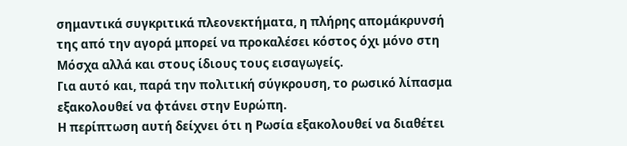σημαντικά συγκριτικά πλεονεκτήματα, η πλήρης απομάκρυνσή της από την αγορά μπορεί να προκαλέσει κόστος όχι μόνο στη Μόσχα αλλά και στους ίδιους τους εισαγωγείς.
Για αυτό και, παρά την πολιτική σύγκρουση, το ρωσικό λίπασμα εξακολουθεί να φτάνει στην Ευρώπη.
Η περίπτωση αυτή δείχνει ότι η Ρωσία εξακολουθεί να διαθέτει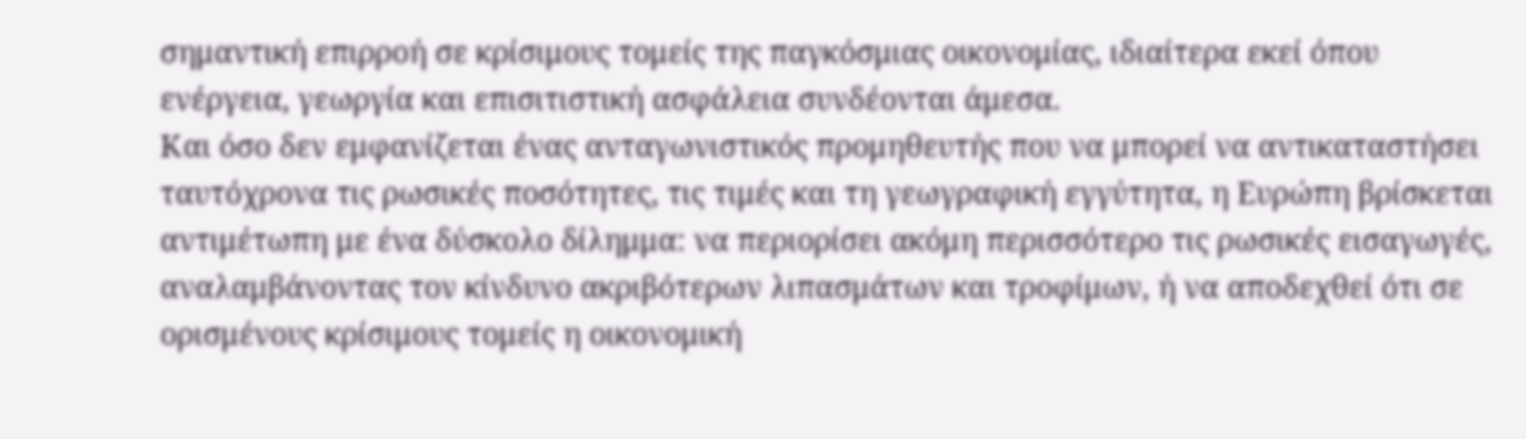σημαντική επιρροή σε κρίσιμους τομείς της παγκόσμιας οικονομίας, ιδιαίτερα εκεί όπου ενέργεια, γεωργία και επισιτιστική ασφάλεια συνδέονται άμεσα.
Και όσο δεν εμφανίζεται ένας ανταγωνιστικός προμηθευτής που να μπορεί να αντικαταστήσει ταυτόχρονα τις ρωσικές ποσότητες, τις τιμές και τη γεωγραφική εγγύτητα, η Ευρώπη βρίσκεται αντιμέτωπη με ένα δύσκολο δίλημμα: να περιορίσει ακόμη περισσότερο τις ρωσικές εισαγωγές, αναλαμβάνοντας τον κίνδυνο ακριβότερων λιπασμάτων και τροφίμων, ή να αποδεχθεί ότι σε ορισμένους κρίσιμους τομείς η οικονομική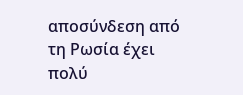αποσύνδεση από τη Ρωσία έχει πολύ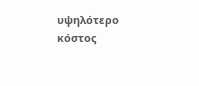υψηλότερο κόστος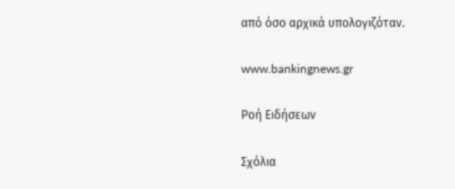από όσο αρχικά υπολογιζόταν.

www.bankingnews.gr

Ρoή Ειδήσεων

Σχόλια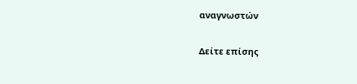αναγνωστών

Δείτε επίσης